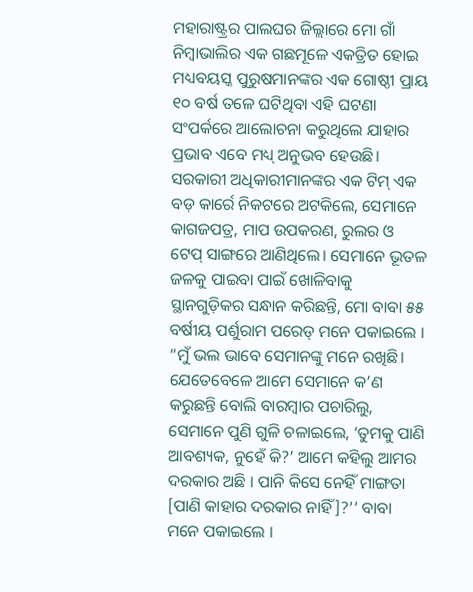ମହାରାଷ୍ଟ୍ରର ପାଲଘର ଜିଲ୍ଲାରେ ମୋ ଗାଁ ନିମ୍ବାଭାଲିର ଏକ ଗଛମୂଳେ ଏକତ୍ରିତ ହୋଇ ମଧ୍ୟବୟସ୍କ ପୁରୁଷମାନଙ୍କର ଏକ ଗୋଷ୍ଠୀ ପ୍ରାୟ ୧୦ ବର୍ଷ ତଳେ ଘଟିଥିବା ଏହି ଘଟଣା ସଂପର୍କରେ ଆଲୋଚନା କରୁଥିଲେ ଯାହାର ପ୍ରଭାବ ଏବେ ମଧ୍ୟ୍ ଅନୁଭବ ହେଉଛି। ସରକାରୀ ଅଧିକାରୀମାନଙ୍କର ଏକ ଟିମ୍ ଏକ ବଡ଼ କାର୍ରେ ନିକଟରେ ଅଟକିଲେ, ସେମାନେ କାଗଜପତ୍ର, ମାପ ଉପକରଣ, ରୁଲର ଓ ଟେପ୍ ସାଙ୍ଗରେ ଆଣିଥିଲେ। ସେମାନେ ଭୂତଳ ଜଳକୁ ପାଇବା ପାଇଁ ଖୋଳିବାକୁ ସ୍ଥାନଗୁଡ଼ିକର ସନ୍ଧାନ କରିଛନ୍ତି, ମୋ ବାବା ୫୫ ବର୍ଷୀୟ ପର୍ଶୁରାମ ପରେଡ୍ ମନେ ପକାଇଲେ ।
“ମୁଁ ଭଲ ଭାବେ ସେମାନଙ୍କୁ ମନେ ରଖିଛି। ଯେତେବେଳେ ଆମେ ସେମାନେ କ’ଣ କରୁଛନ୍ତି ବୋଲି ବାରମ୍ବାର ପଚାରିଲୁ, ସେମାନେ ପୁଣି ଗୁଳି ଚଳାଇଲେ, ‘ତୁମକୁ ପାଣି ଆବଶ୍ୟକ, ନୁହେଁ କି?’ ଆମେ କହିଲୁ ଆମର ଦରକାର ଅଛି । ପାନି କିସେ ନେହିଁ ମାଙ୍ଗତା [ପାଣି କାହାର ଦରକାର ନାହିଁ]?’’ ବାବା ମନେ ପକାଇଲେ ।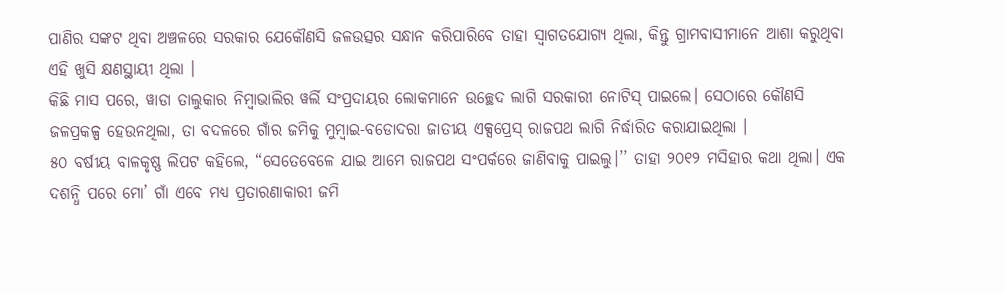ପାଣିର ସଙ୍କଟ ଥିବା ଅଞ୍ଚଳରେ ସରକାର ଯେକୌଣସି ଜଳଉତ୍ସର ସନ୍ଧାନ କରିପାରିବେ ତାହା ସ୍ୱାଗତଯୋଗ୍ୟ ଥିଲା, କିନ୍ତୁ ଗ୍ରାମବାସୀମାନେ ଆଶା କରୁଥିବା ଏହି ଖୁସି କ୍ଷଣସ୍ଥାୟୀ ଥିଲା ।
କିଛି ମାସ ପରେ, ୱାଡା ତାଲୁକାର ନିମ୍ବାଭାଲିର ୱର୍ଲି ସଂପ୍ରଦାୟର ଲୋକମାନେ ଉଚ୍ଛେଦ ଲାଗି ସରକାରୀ ନୋଟିସ୍ ପାଇଲେ। ସେଠାରେ କୌଣସି ଜଳପ୍ରକଳ୍ପ ହେଉନଥିଲା, ତା ବଦଳରେ ଗାଁର ଜମିକୁ ମୁମ୍ବାଇ-ବଡୋଦରା ଜାତୀୟ ଏକ୍ସପ୍ରେସ୍ ରାଜପଥ ଲାଗି ନିର୍ଦ୍ଧାରିତ କରାଯାଇଥିଲା ।
୫୦ ବର୍ଷୀୟ ବାଳକୃଷ୍ଣ ଲିପଟ କହିଲେ, “ସେତେବେଳେ ଯାଇ ଆମେ ରାଜପଥ ସଂପର୍କରେ ଜାଣିବାକୁ ପାଇଲୁ।’’ ତାହା ୨୦୧୨ ମସିହାର କଥା ଥିଲା। ଏକ ଦଶନ୍ଧି ପରେ ମୋ’ ଗାଁ ଏବେ ମଧ୍ୟ ପ୍ରତାରଣାକାରୀ ଜମି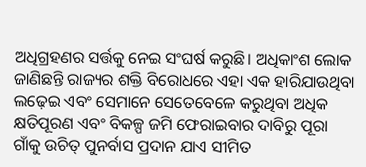ଅଧିଗ୍ରହଣର ସର୍ତ୍ତକୁ ନେଇ ସଂଘର୍ଷ କରୁଛି। ଅଧିକାଂଶ ଲୋକ ଜାଣିଛନ୍ତି ରାଜ୍ୟର ଶକ୍ତି ବିରୋଧରେ ଏହା ଏକ ହାରିଯାଉଥିବା ଲଢ଼େଇ ଏବଂ ସେମାନେ ସେତେବେଳେ କରୁଥିବା ଅଧିକ କ୍ଷତିପୂରଣ ଏବଂ ବିକଳ୍ପ ଜମି ଫେରାଇବାର ଦାବିରୁ ପୂରା ଗାଁକୁ ଉଚିତ୍ ପୁନର୍ବାସ ପ୍ରଦାନ ଯାଏ ସୀମିତ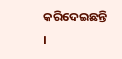କରିଦେଇଛନ୍ତି ।